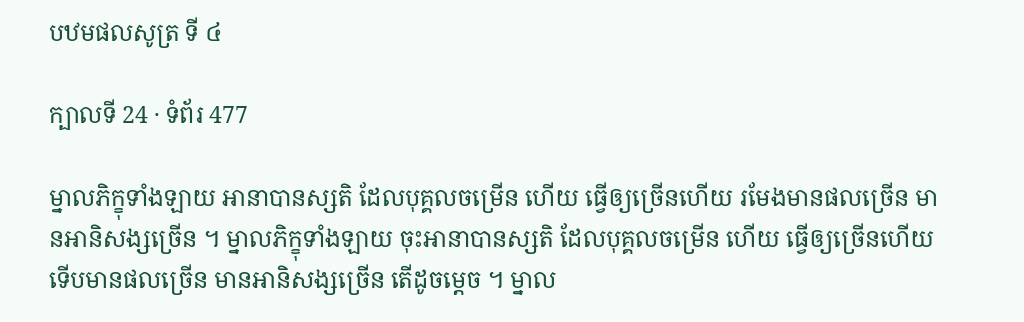បឋមផលសូត្រ ទី ៤

ក្បាលទី 24 · ទំព័រ 477

ម្នាលភិក្ខុទាំងឡាយ អានាបានស្សតិ ដែលបុគ្គលចម្រើន ហើយ ធ្វើឲ្យច្រើនហើយ រមែងមានផលច្រើន មានអានិសង្សច្រើន ។ ម្នាលភិក្ខុទាំងឡាយ ចុះអានាបានស្សតិ ដែលបុគ្គលចម្រើន ហើយ ធ្វើឲ្យច្រើនហើយ ទើបមានផលច្រើន មានអានិសង្សច្រើន តើដូចម្តេច ។ ម្នាល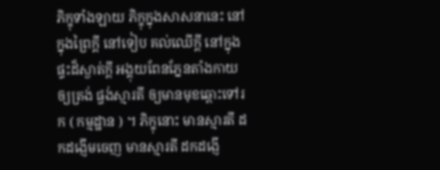ភិក្ខុទាំងឡាយ ភិក្ខុក្នុងសាសនានេះ នៅក្នុងព្រៃក្តី នៅទៀប គល់ឈើក្តី នៅក្នុងផ្ទះដ៏ស្ងាត់ក្តី អង្គុយពែនភ្នែនតាំងកាយឲ្យត្រង់ ផ្ចង់ស្មារតី ឲ្យមានមុខឆ្ពោះទៅរក ( កម្មដ្ឋាន ) ។ ភិក្ខុនោះ មានស្មារតី ដកដង្ញើមចេញ មានស្មារតី ដកដង្ញើ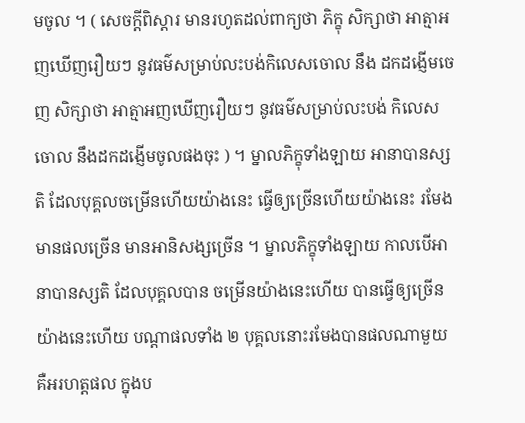មចូល ។ ( សេចក្តីពិស្តារ មានរហូតដល់ពាក្យថា ភិក្ខុ សិក្សាថា អាត្មាអញឃើញរឿយៗ នូវធម៌សម្រាប់លះបង់កិលេសចោល នឹង ដកដង្ញើមចេញ សិក្សាថា អាត្មាអញឃើញរឿយៗ នូវធម៌សម្រាប់លះបង់ កិលេសចោល នឹងដកដង្ញើមចូលផងចុះ ) ។ ម្នាលភិក្ខុទាំងឡាយ អានាបានស្សតិ ដែលបុគ្គលចម្រើនហើយយ៉ាងនេះ ធ្វើឲ្យច្រើនហើយយ៉ាងនេះ រមែងមានផលច្រើន មានអានិសង្សច្រើន ។ ម្នាលភិក្ខុទាំងឡាយ កាលបើអានាបានស្សតិ ដែលបុគ្គលបាន ចម្រើនយ៉ាងនេះហើយ បានធ្វើឲ្យច្រើនយ៉ាងនេះហើយ បណ្តាផលទាំង ២ បុគ្គលនោះរមែងបានផលណាមួយ គឺអរហត្តផល ក្នុងប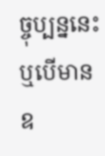ច្ចុប្បន្ននេះ ឬបើមាន ឧ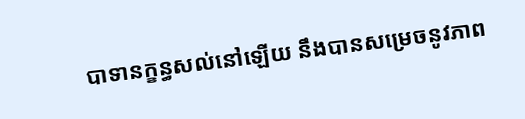បាទានក្ខន្ធសល់នៅឡើយ នឹងបានសម្រេចនូវភាព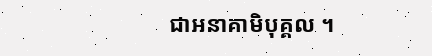ជាអនាគាមិបុគ្គល ។